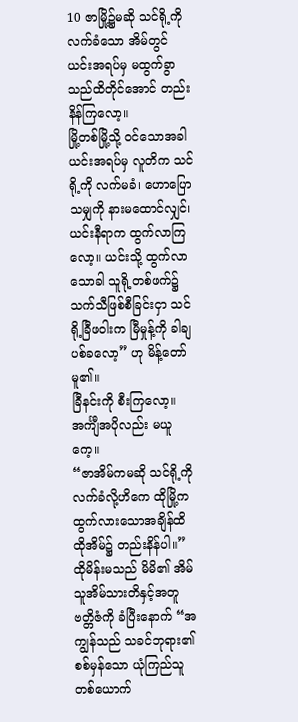10 ဇာမြို့၌မဆို သင်ရို့ကိုလက်ခံသော အိမ်တွင် ယင်းအရပ်မှ မထွက်ခွာသည်ထိတိုင်အောင် တည်းနိန်ကြလော့။
မြို့တစ်မြို့သို့ ဝင်သောအခါ ယင်းအရပ်မှ လူတိက သင်ရို့ကို လက်မခံ၊ ဟောပြောသမျှကို နားမထောင်လျှင်၊ ယင်းနီရာက ထွက်လာကြလော့။ ယင်းသို့ ထွက်လာသောခါ သူရို့တစ်ဖက်၌ သက်သီဖြစ်စီခြင်းငှာ သင်ရို့ခြီဖဝါးက မြီမှုန့်ကို ခါချပစ်ခလော့” ဟု မိန့်တော်မူ၏။
ခြီနင်းကို စီးကြလော့။ အင်္ကျီအပိုလည်း မယူကေ့။
“ဇာအိမ်ကမဆို သင်ရို့ကို လက်ခံလို့ဟိကေ ထိုမြို့က ထွက်လားသောအချိန်ထိ ထိုအိမ်၌ တည်းနိန်ပါ။”
ထိုမိန်းမသည် မိမိ၏ အိမ်သူအိမ်သားတိနှင့်အတူ ဗတ္တိဇံကို ခံပြီးနောက် “အကျွန်သည် သခင်ဘုရား၏ စစ်မှန်သော ယုံကြည်သူတစ်ယောက်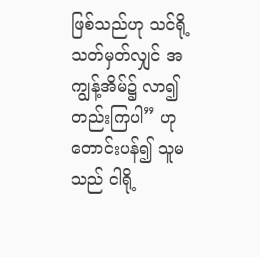ဖြစ်သည်ဟု သင်ရို့ သတ်မှတ်လျှင် အကျွန့်အိမ်၌ လာ၍ တည်းကြပါ” ဟု တောင်းပန်၍ သူမသည် ငါရို့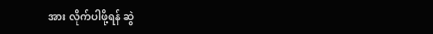အား လိုက်ပါဖို့ရန် ဆွဲ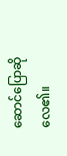ဆောင်ပြောဆိုလေ၏။